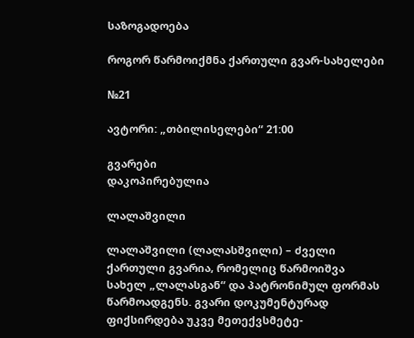საზოგადოება

როგორ წარმოიქმნა ქართული გვარ-სახელები

№21

ავტორი: „თბილისელები“ 21:00

გვარები
დაკოპირებულია

ლალაშვილი

ლალაშვილი (ლალასშვილი) – ძველი ქართული გვარია, რომელიც წარმოიშვა სახელ „ლალასგან“ და პატრონიმულ ფორმას წარმოადგენს. გვარი დოკუმენტურად ფიქსირდება უკვე მეთექვსმეტე-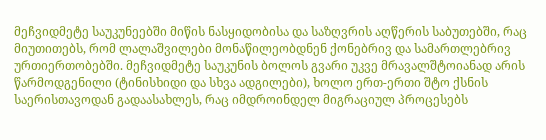მეჩვიდმეტე საუკუნეებში მიწის ნასყიდობისა და საზღვრის აღწერის საბუთებში, რაც მიუთითებს, რომ ლალაშვილები მონაწილეობდნენ ქონებრივ და სამართლებრივ ურთიერთობებში. მეჩვიდმეტე საუკუნის ბოლოს გვარი უკვე მრავალშტოიანად არის წარმოდგენილი (ტინისხიდი და სხვა ადგილები), ხოლო ერთ-ერთი შტო ქსნის საერისთავოდან გადაასახლეს, რაც იმდროინდელ მიგრაციულ პროცესებს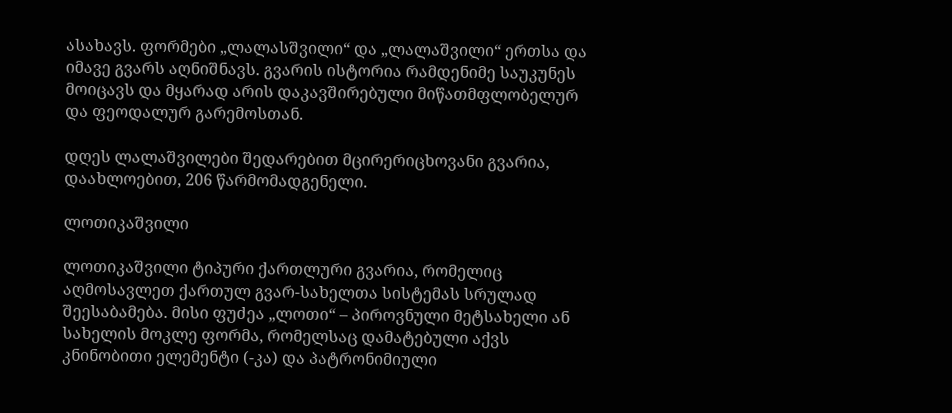ასახავს. ფორმები „ლალასშვილი“ და „ლალაშვილი“ ერთსა და იმავე გვარს აღნიშნავს. გვარის ისტორია რამდენიმე საუკუნეს მოიცავს და მყარად არის დაკავშირებული მიწათმფლობელურ და ფეოდალურ გარემოსთან.

დღეს ლალაშვილები შედარებით მცირერიცხოვანი გვარია, დაახლოებით, 206 წარმომადგენელი.

ლოთიკაშვილი

ლოთიკაშვილი ტიპური ქართლური გვარია, რომელიც აღმოსავლეთ ქართულ გვარ-სახელთა სისტემას სრულად შეესაბამება. მისი ფუძეა „ლოთი“ – პიროვნული მეტსახელი ან სახელის მოკლე ფორმა, რომელსაც დამატებული აქვს კნინობითი ელემენტი (-კა) და პატრონიმიული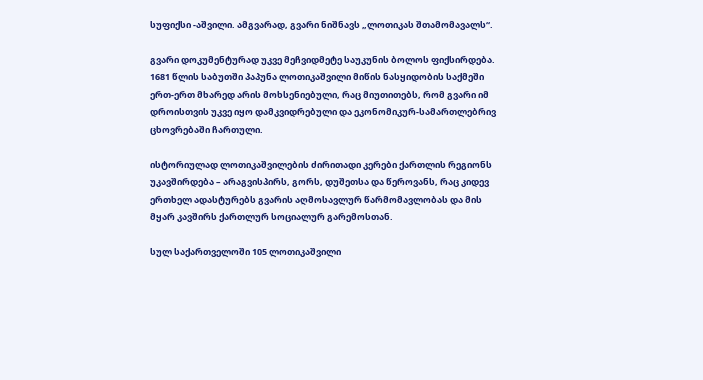სუფიქსი -აშვილი. ამგვარად, გვარი ნიშნავს „ლოთიკას შთამომავალს“.

გვარი დოკუმენტურად უკვე მეჩვიდმეტე საუკუნის ბოლოს ფიქსირდება. 1681 წლის საბუთში პაპუნა ლოთიკაშვილი მიწის ნასყიდობის საქმეში ერთ-ერთ მხარედ არის მოხსენიებული, რაც მიუთითებს, რომ გვარი იმ დროისთვის უკვე იყო დამკვიდრებული და ეკონომიკურ-სამართლებრივ ცხოვრებაში ჩართული.

ისტორიულად ლოთიკაშვილების ძირითადი კერები ქართლის რეგიონს უკავშირდება – არაგვისპირს, გორს, დუშეთსა და წეროვანს, რაც კიდევ ერთხელ ადასტურებს გვარის აღმოსავლურ წარმომავლობას და მის მყარ კავშირს ქართლურ სოციალურ გარემოსთან.

სულ საქართველოში 105 ლოთიკაშვილი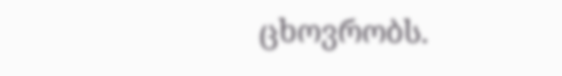ცხოვრობს.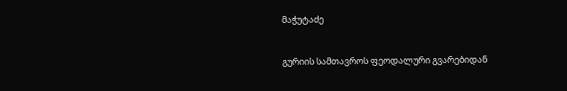მაჭუტაძე

გურიის სამთავროს ფეოდალური გვარებიდან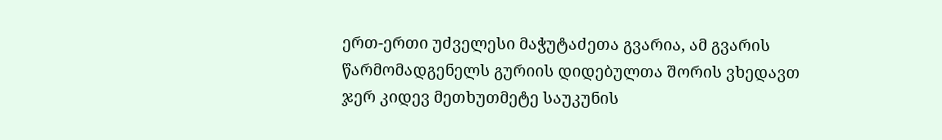ერთ-ერთი უძველესი მაჭუტაძეთა გვარია, ამ გვარის წარმომადგენელს გურიის დიდებულთა შორის ვხედავთ ჯერ კიდევ მეთხუთმეტე საუკუნის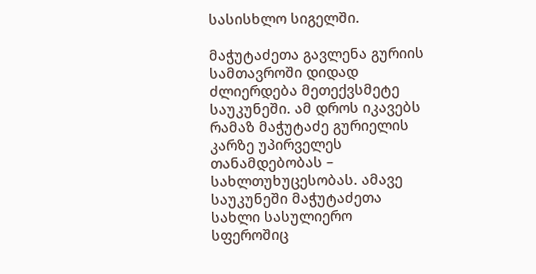სასისხლო სიგელში.

მაჭუტაძეთა გავლენა გურიის სამთავროში დიდად ძლიერდება მეთექვსმეტე საუკუნეში. ამ დროს იკავებს რამაზ მაჭუტაძე გურიელის კარზე უპირველეს თანამდებობას – სახლთუხუცესობას. ამავე საუკუნეში მაჭუტაძეთა სახლი სასულიერო სფეროშიც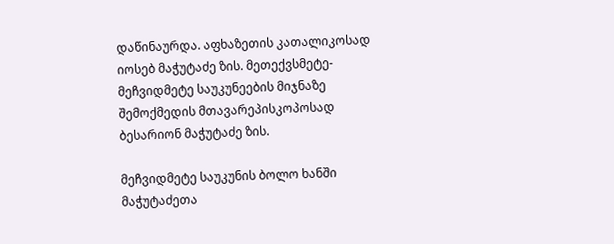დაწინაურდა. აფხაზეთის კათალიკოსად იოსებ მაჭუტაძე ზის. მეთექვსმეტე-მეჩვიდმეტე საუკუნეების მიჯნაზე შემოქმედის მთავარეპისკოპოსად ბესარიონ მაჭუტაძე ზის.

მეჩვიდმეტე საუკუნის ბოლო ხანში მაჭუტაძეთა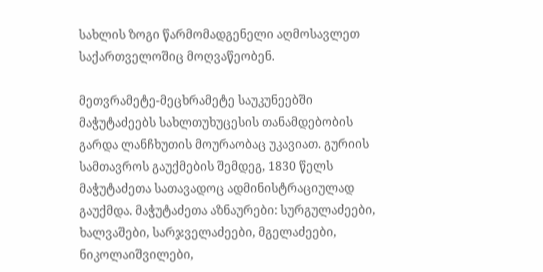სახლის ზოგი წარმომადგენელი აღმოსავლეთ საქართველოშიც მოღვაწეობენ.

მეთვრამეტე-მეცხრამეტე საუკუნეებში მაჭუტაძეებს სახლთუხუცესის თანამდებობის გარდა ლანჩხუთის მოურაობაც უკავიათ. გურიის სამთავროს გაუქმების შემდეგ, 1830 წელს მაჭუტაძეთა სათავადოც ადმინისტრაციულად გაუქმდა. მაჭუტაძეთა აზნაურები: სურგულაძეები, ხალვაშები, სარჯველაძეები, მგელაძეები, ნიკოლაიშვილები,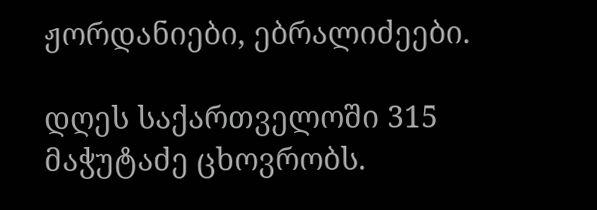ჟორდანიები, ებრალიძეები.

დღეს საქართველოში 315 მაჭუტაძე ცხოვრობს.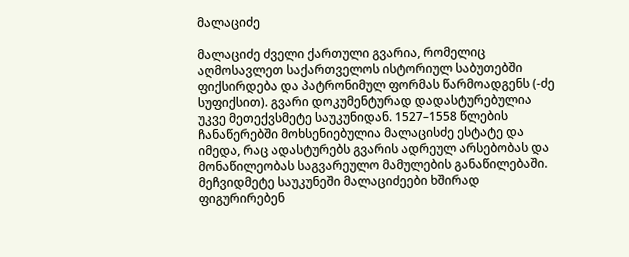მალაციძე

მალაციძე ძველი ქართული გვარია, რომელიც აღმოსავლეთ საქართველოს ისტორიულ საბუთებში ფიქსირდება და პატრონიმულ ფორმას წარმოადგენს (-ძე სუფიქსით). გვარი დოკუმენტურად დადასტურებულია უკვე მეთექვსმეტე საუკუნიდან. 1527–1558 წლების ჩანაწერებში მოხსენიებულია მალაცისძე ესტატე და იმედა, რაც ადასტურებს გვარის ადრეულ არსებობას და მონაწილეობას საგვარეულო მამულების განაწილებაში. მეჩვიდმეტე საუკუნეში მალაციძეები ხშირად ფიგურირებენ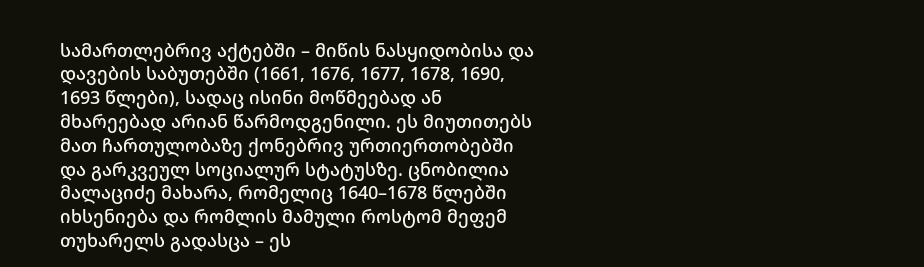სამართლებრივ აქტებში – მიწის ნასყიდობისა და დავების საბუთებში (1661, 1676, 1677, 1678, 1690, 1693 წლები), სადაც ისინი მოწმეებად ან მხარეებად არიან წარმოდგენილი. ეს მიუთითებს მათ ჩართულობაზე ქონებრივ ურთიერთობებში და გარკვეულ სოციალურ სტატუსზე. ცნობილია მალაციძე მახარა, რომელიც 1640–1678 წლებში იხსენიება და რომლის მამული როსტომ მეფემ თუხარელს გადასცა – ეს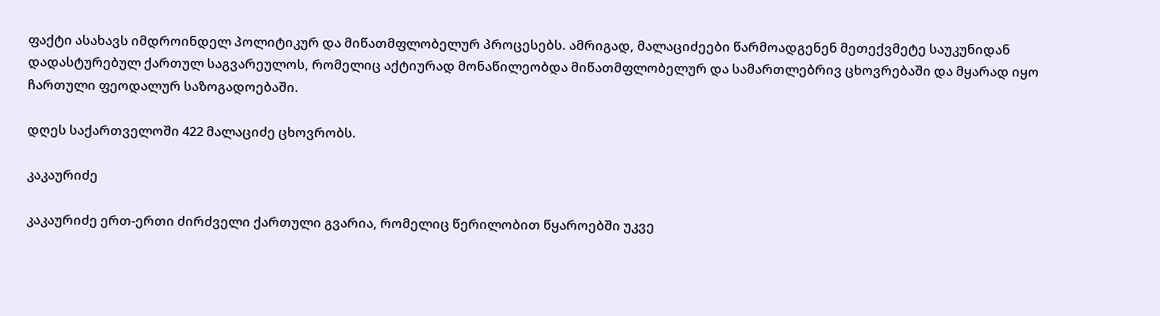ფაქტი ასახავს იმდროინდელ პოლიტიკურ და მიწათმფლობელურ პროცესებს. ამრიგად, მალაციძეები წარმოადგენენ მეთექვმეტე საუკუნიდან დადასტურებულ ქართულ საგვარეულოს, რომელიც აქტიურად მონაწილეობდა მიწათმფლობელურ და სამართლებრივ ცხოვრებაში და მყარად იყო ჩართული ფეოდალურ საზოგადოებაში.

დღეს საქართველოში 422 მალაციძე ცხოვრობს.

კაკაურიძე

კაკაურიძე ერთ-ერთი ძირძველი ქართული გვარია, რომელიც წერილობით წყაროებში უკვე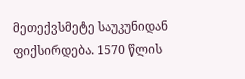მეთექვსმეტე საუკუნიდან ფიქსირდება. 1570 წლის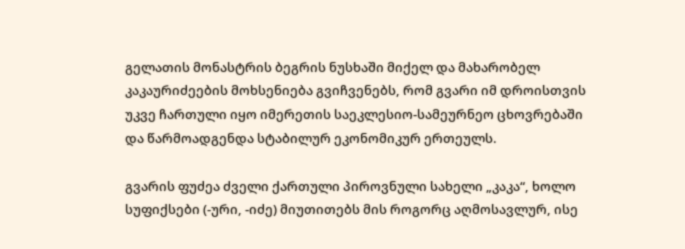გელათის მონასტრის ბეგრის ნუსხაში მიქელ და მახარობელ კაკაურიძეების მოხსენიება გვიჩვენებს, რომ გვარი იმ დროისთვის უკვე ჩართული იყო იმერეთის საეკლესიო-სამეურნეო ცხოვრებაში და წარმოადგენდა სტაბილურ ეკონომიკურ ერთეულს.

გვარის ფუძეა ძველი ქართული პიროვნული სახელი „კაკა“, ხოლო სუფიქსები (-ური, -იძე) მიუთითებს მის როგორც აღმოსავლურ, ისე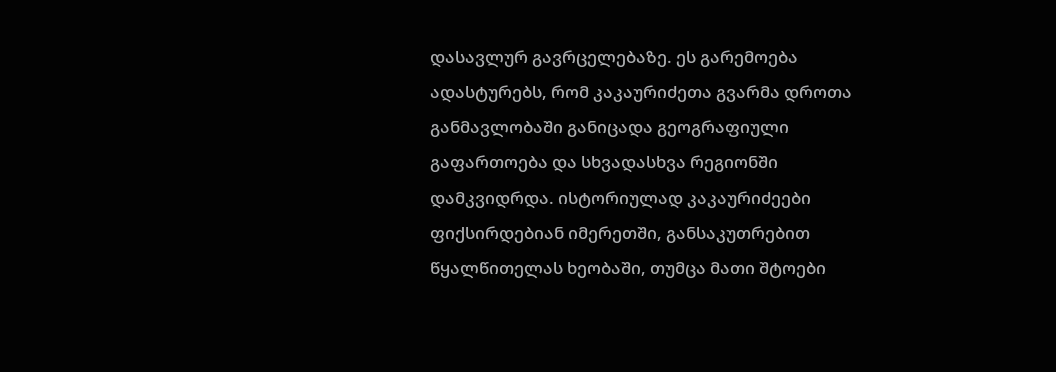დასავლურ გავრცელებაზე. ეს გარემოება ადასტურებს, რომ კაკაურიძეთა გვარმა დროთა განმავლობაში განიცადა გეოგრაფიული გაფართოება და სხვადასხვა რეგიონში დამკვიდრდა. ისტორიულად კაკაურიძეები ფიქსირდებიან იმერეთში, განსაკუთრებით წყალწითელას ხეობაში, თუმცა მათი შტოები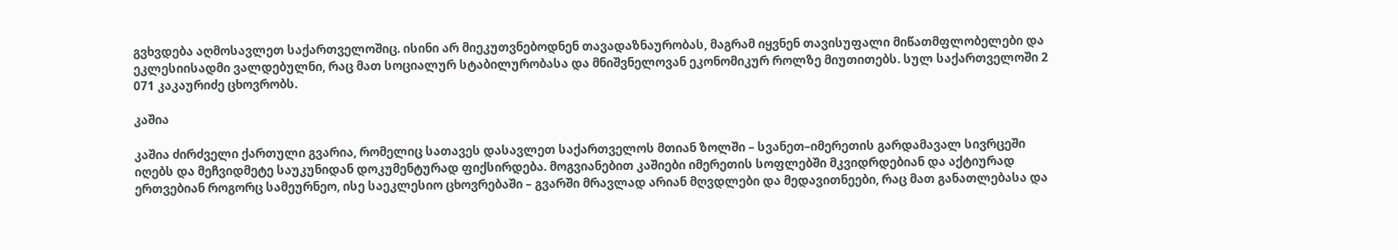გვხვდება აღმოსავლეთ საქართველოშიც. ისინი არ მიეკუთვნებოდნენ თავადაზნაურობას, მაგრამ იყვნენ თავისუფალი მიწათმფლობელები და ეკლესიისადმი ვალდებულნი, რაც მათ სოციალურ სტაბილურობასა და მნიშვნელოვან ეკონომიკურ როლზე მიუთითებს. სულ საქართველოში 2 071 კაკაურიძე ცხოვრობს.

კაშია

კაშია ძირძველი ქართული გვარია, რომელიც სათავეს დასავლეთ საქართველოს მთიან ზოლში – სვანეთ–იმერეთის გარდამავალ სივრცეში იღებს და მეჩვიდმეტე საუკუნიდან დოკუმენტურად ფიქსირდება. მოგვიანებით კაშიები იმერეთის სოფლებში მკვიდრდებიან და აქტიურად ერთვებიან როგორც სამეურნეო, ისე საეკლესიო ცხოვრებაში – გვარში მრავლად არიან მღვდლები და მედავითნეები, რაც მათ განათლებასა და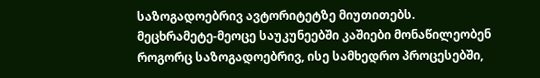საზოგადოებრივ ავტორიტეტზე მიუთითებს. მეცხრამეტე-მეოცე საუკუნეებში კაშიები მონაწილეობენ როგორც საზოგადოებრივ, ისე სამხედრო პროცესებში,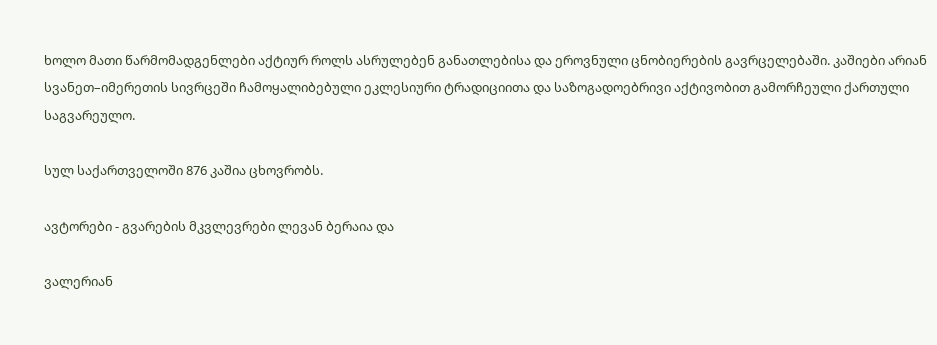ხოლო მათი წარმომადგენლები აქტიურ როლს ასრულებენ განათლებისა და ეროვნული ცნობიერების გავრცელებაში. კაშიები არიან სვანეთ–იმერეთის სივრცეში ჩამოყალიბებული ეკლესიური ტრადიციითა და საზოგადოებრივი აქტივობით გამორჩეული ქართული საგვარეულო.

სულ საქართველოში 876 კაშია ცხოვრობს.

ავტორები - გვარების მკვლევრები ლევან ბერაია და

ვალერიან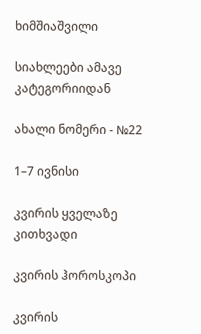ხიმშიაშვილი

სიახლეები ამავე კატეგორიიდან

ახალი ნომერი - №22

1–7 ივნისი

კვირის ყველაზე კითხვადი

კვირის ჰოროსკოპი

კვირის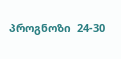პროგნოზი  24-30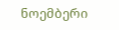ნოემბერი